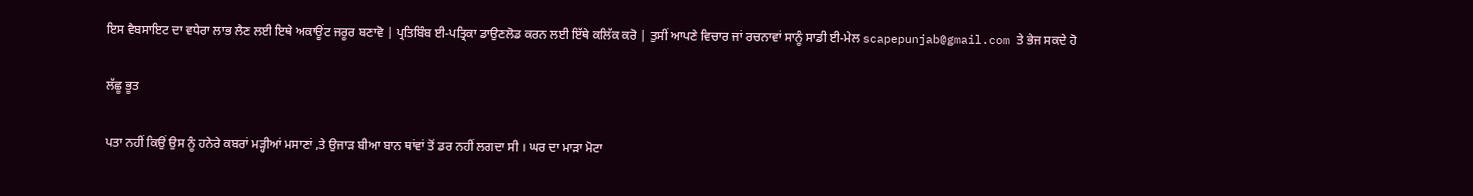ਇਸ ਵੈਬਸਾਇਟ ਦਾ ਵਧੇਰਾ ਲਾਭ ਲੈਣ ਲਈ ਇਥੇ ਅਕਾਊਂਟ ਜਰੂਰ ਬਣਾਵੋ | ਪ੍ਰਤਿਬਿੰਬ ਈ-ਪਤ੍ਰਿਕਾ ਡਾਉਣਲੋਡ ਕਰਨ ਲਈ ਇੱਥੇ ਕਲਿੱਕ ਕਰੋ | ਤੁਸੀਂ ਆਪਣੇ ਵਿਚਾਰ ਜਾਂ ਰਚਨਾਵਾਂ ਸਾਨੂੰ ਸਾਡੀ ਈ-ਮੇਲ scapepunjab@gmail.com ਤੇ ਭੇਜ ਸਕਦੇ ਹੋ

ਲੱਛੂ ਭੂਤ

ਪਤਾ ਨਹੀਂ ਕਿਉਂ ਉਸ ਨੂੰ ਹਨੇਰੇ ਕਬਰਾਂ ਮੜ੍ਹੀਆਂ ਮਸਾਣਾਂ ,ਤੇ ਉਜਾੜ ਬੀਆ ਬਾਨ ਥਾਂਵਾਂ ਤੋਂ ਡਰ ਨਹੀਂ ਲਗਦਾ ਸੀ । ਘਰ ਦਾ ਮਾੜਾ ਮੋਟਾ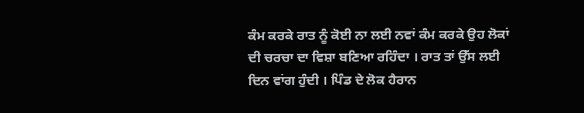ਕੰਮ ਕਰਕੇ ਰਾਤ ਨੂੰ ਕੋਈ ਨਾ ਲਈ ਨਵਾਂ ਕੰਮ ਕਰਕੇ ਉਹ ਲੋਕਾਂ ਦੀ ਚਰਚਾ ਦਾ ਵਿਸ਼ਾ ਬਣਿਆ ਰਹਿੰਦਾ । ਰਾਤ ਤਾਂ ਉੱਸ ਲਈ ਦਿਨ ਵਾਂਗ ਹੁੰਦੀ । ਪਿੰਡ ਦੇ ਲੋਕ ਹੈਰਾਨ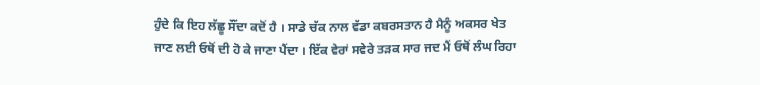ਹੁੰਦੇ ਕਿ ਇਹ ਲੱਛੂ ਸੌਂਦਾ ਕਦੋਂ ਹੈ । ਸਾਡੇ ਚੱਕ ਨਾਲ ਵੱਡਾ ਕਬਰਸਤਾਨ ਹੈ ਮੈਨੂੰ ਅਕਸਰ ਖੇਤ ਜਾਣ ਲਈ ਓਥੋਂ ਦੀ ਹੋ ਕੇ ਜਾਣਾ ਪੈਂਦਾ । ਇੱਕ ਵੇਰਾਂ ਸਵੇਰੇ ਤੜਕ ਸਾਰ ਜਦ ਮੈਂ ਓਥੋਂ ਲੰਘ ਰਿਹਾ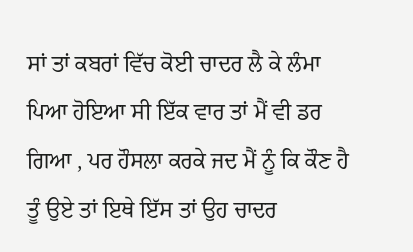ਸਾਂ ਤਾਂ ਕਬਰਾਂ ਵਿੱਚ ਕੋਈ ਚਾਦਰ ਲੈ ਕੇ ਲੰਮਾ ਪਿਆ ਹੋਇਆ ਸੀ ਇੱਕ ਵਾਰ ਤਾਂ ਮੈਂ ਵੀ ਡਰ ਗਿਆ , ਪਰ ਹੌਸਲਾ ਕਰਕੇ ਜਦ ਮੈਂ ਨੂੰ ਕਿ ਕੌਣ ਹੈ ਤੂੰ ਉਏ ਤਾਂ ਇਥੇ ਇੱਸ ਤਾਂ ਉਹ ਚਾਦਰ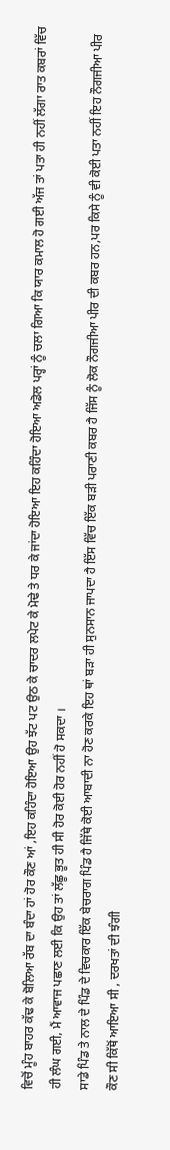ਵਿਚੋਂ ਮੂੰਹ ਬਾਹਰ ਕੱਢ ਕੇ ਬੋਲਿਆ ਰੱਬ ਦਾ ਬੰਦਾ ਹਾਂ ਹੋਰ ਕੌਣ ਆਂ ,ਇਹ ਕਹਿੰਦਾ ਹੋਇਆ ਉਹ ਝੱਟ ਪਟ ਉਠ ਕੇ ਚਾਦਰ ਲਪੇਟ ਕੇ ਮੋਢੇ ਤੇ ਧਰ ਕੇ ਜਾਂਦਾ ਹੋਇਆ ਇਹ ਕਹਿੰਦਾ ਹੋਇਆ ਅਡੋਲ ਪਰ੍ਹਾਂ ਨੂੰ ਚਲਾ ਗਿਆ ਕਿ ਯਾਰ ਕਮਾਲ ਹੋ ਗਈ ਅੱਜ ਤਾਂ ਪਤਾ ਹੀ ਨਹੀਂ ਲੱਗਾ ਰਾਤ ਕਬਰਾਂ ਵਿੱਚ ਹੀ ਲੰਘ ਗਈ, ਮੈਂ ਆਵਾਜ ਪਛਾਣ ਲਈ ਕਿ ਉਹ ਤਾਂ ਲੱਛੂ ਭੂਤ ਹੀ ਸੀ ਹੋਰ ਕੋਈ ਹੋਰ ਨਹੀਂ ਹੋ ਸਕਦਾ ।
ਸਾਡੇ ਪਿੰਡ ਤੇ ਨਾਲ ਦੇ ਪਿੰਡ ਦੇ ਵਿਚਕਾਰ ਇੱਕ ਬੇਚਰਾਗ ਪਿੰਡ ਹੈ ਜਿੱਥੇ ਕੋਈ ਆਬਾਦੀ ਨਾ ਹੋਣ ਕਰਕੇ ਇਹ ਥਾਂ ਬੜਾ ਹੀ ਸੁਨਸਾਨ ਜਾਪਦਾ ਹੈ ਇੱਸ ਵਿੱਚ ਇੱਕ ਬੜੀ ਪਰਾਣੀ ਕਬਰ ਹੈ ਜਿੱਸ ਨੂੰ ਲੋਕ ਨੌਗਜੀਆ ਪੀਰ ਦੀ ਕਬਰ ਹਨ,ਪਰ ਕਿਸੇ ਨੂੰ ਵੀ ਕੋਈ ਪਤਾ ਨਹੀਂ ਇਹ ਨੌਗਜੀਆ ਪੀਰ ਕੌਣ ਸੀ ਕਿੱਥੋਂ ਆਇਆ ਸੀ , ਦਰਖਤਾਂ ਦੀ ਝੰਗੀ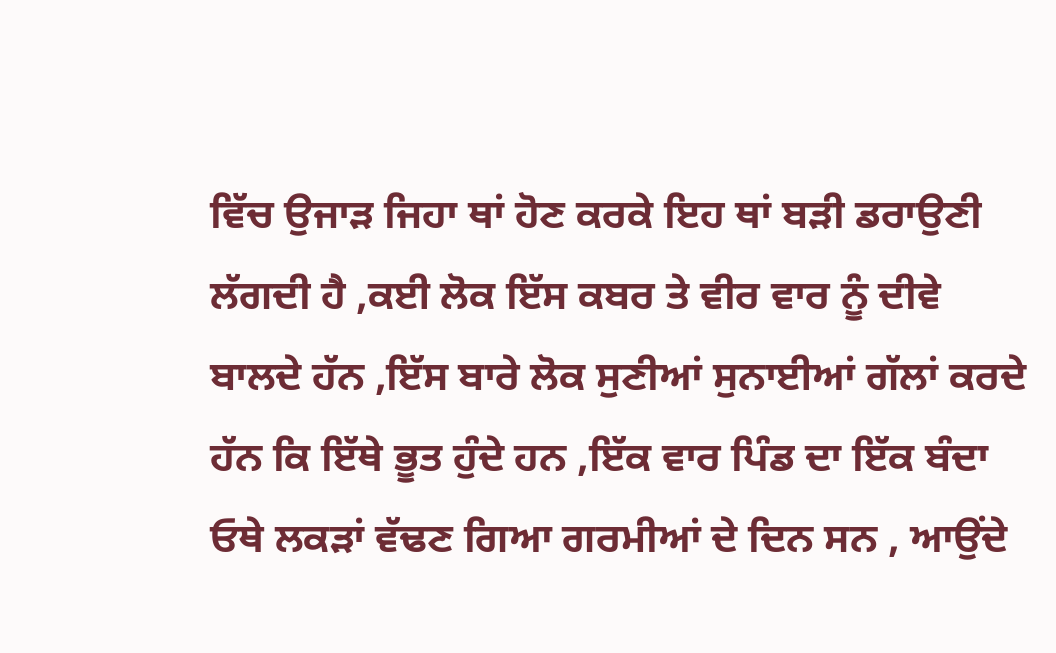ਵਿੱਚ ਉਜਾੜ ਜਿਹਾ ਥਾਂ ਹੋਣ ਕਰਕੇ ਇਹ ਥਾਂ ਬੜੀ ਡਰਾਉਣੀ ਲੱਗਦੀ ਹੈ ,ਕਈ ਲੋਕ ਇੱਸ ਕਬਰ ਤੇ ਵੀਰ ਵਾਰ ਨੂੰ ਦੀਵੇ ਬਾਲਦੇ ਹੱਨ ,ਇੱਸ ਬਾਰੇ ਲੋਕ ਸੁਣੀਆਂ ਸੁਨਾਈਆਂ ਗੱਲਾਂ ਕਰਦੇ ਹੱਨ ਕਿ ਇੱਥੇ ਭੂਤ ਹੁੰਦੇ ਹਨ ,ਇੱਕ ਵਾਰ ਪਿੰਡ ਦਾ ਇੱਕ ਬੰਦਾ ਓਥੇ ਲਕੜਾਂ ਵੱਢਣ ਗਿਆ ਗਰਮੀਆਂ ਦੇ ਦਿਨ ਸਨ , ਆਉਂਦੇ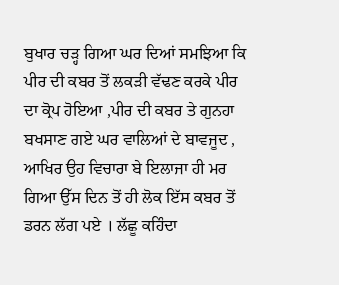ਬੁਖਾਰ ਚੜ੍ਹ ਗਿਆ ਘਰ ਦਿਆਂ ਸਮਝਿਆ ਕਿ ਪੀਰ ਦੀ ਕਬਰ ਤੋਂ ਲਕੜੀ ਵੱਢਣ ਕਰਕੇ ਪੀਰ ਦਾ ਕ੍ਰੋਪ ਹੋਇਆ ,ਪੀਰ ਦੀ ਕਬਰ ਤੇ ਗੁਨਹਾ ਬਖਸਾਣ ਗਏ ਘਰ ਵਾਲਿਆਂ ਦੇ ਬਾਵਜੂਦ , ਆਖਿਰ ਉਹ ਵਿਚਾਰਾ ਬੇ ਇਲਾਜਾ ਹੀ ਮਰ ਗਿਆ ਉੱਸ ਦਿਨ ਤੋਂ ਹੀ ਲੋਕ ਇੱਸ ਕਬਰ ਤੋਂ ਡਰਨ ਲੱਗ ਪਏ । ਲੱਛੂ ਕਹਿੰਦਾ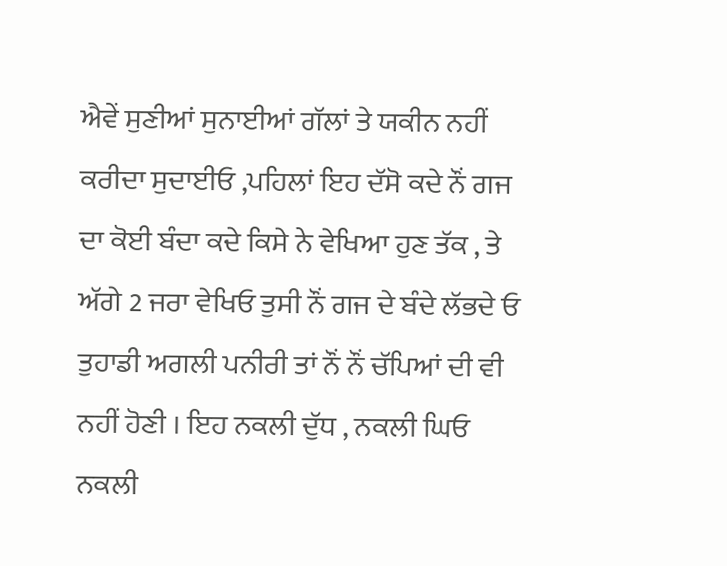ਐਵੇਂ ਸੁਣੀਆਂ ਸੁਨਾਈਆਂ ਗੱਲਾਂ ਤੇ ਯਕੀਨ ਨਹੀਂ ਕਰੀਦਾ ਸੁਦਾਈਓ ,ਪਹਿਲਾਂ ਇਹ ਦੱਸੋ ਕਦੇ ਨੌਂ ਗਜ ਦਾ ਕੋਈ ਬੰਦਾ ਕਦੇ ਕਿਸੇ ਨੇ ਵੇਖਿਆ ਹੁਣ ਤੱਕ , ਤੇ ਅੱਗੇ 2 ਜਰਾ ਵੇਖਿਓ ਤੁਸੀ ਨੌਂ ਗਜ ਦੇ ਬੰਦੇ ਲੱਭਦੇ ਓ ਤੁਹਾਡੀ ਅਗਲੀ ਪਨੀਰੀ ਤਾਂ ਨੌਂ ਨੌਂ ਚੱਪਿਆਂ ਦੀ ਵੀ ਨਹੀਂ ਹੋਣੀ । ਇਹ ਨਕਲੀ ਦੁੱਧ , ਨਕਲੀ ਘਿਓ ਨਕਲੀ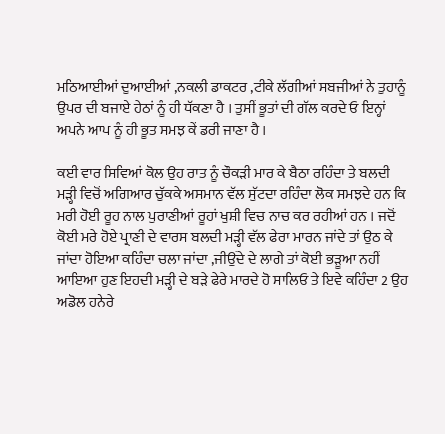ਮਠਿਆਈਆਂ ਦੁਆਈਆਂ ,ਨਕਲੀ ਡਾਕਟਰ ,ਟੀਕੇ ਲੱਗੀਆਂ ਸਬਜੀਆਂ ਨੇ ਤੁਹਾਨੂੰ ਉਪਰ ਦੀ ਬਜਾਏ ਹੇਠਾਂ ਨੂੰ ਹੀ ਧੱਕਣਾ ਹੈ । ਤੁਸੀਂ ਭੂਤਾਂ ਦੀ ਗੱਲ ਕਰਦੇ ਓ ਇਨ੍ਹਾਂ ਅਪਨੇ ਆਪ ਨੂੰ ਹੀ ਭੂਤ ਸਮਝ ਕੇਂ ਡਰੀ ਜਾਣਾ ਹੈ ।

ਕਈ ਵਾਰ ਸਿਵਿਆਂ ਕੋਲ ਉਹ ਰਾਤ ਨੂੰ ਚੌਕੜੀ ਮਾਰ ਕੇ ਬੈਠਾ ਰਹਿੰਦਾ ਤੇ ਬਲਦੀ ਮੜ੍ਹੀ ਵਿਚੋਂ ਅਗਿਆਰ ਚੁੱਕਕੇ ਅਸਮਾਨ ਵੱਲ ਸੁੱਟਦਾ ਰਹਿੰਦਾ ਲੋਕ ਸਮਝਦੇ ਹਨ ਕਿ ਮਰੀ ਹੋਈ ਰੂਹ ਨਾਲ ਪੁਰਾਣੀਆਂ ਰੂਹਾਂ ਖੁਸ਼ੀ ਵਿਚ ਨਾਚ ਕਰ ਰਹੀਆਂ ਹਨ । ਜਦੋਂ ਕੋਈ ਮਰੇ ਹੋਏ ਪ੍ਰਾਣੀ ਦੇ ਵਾਰਸ ਬਲਦੀ ਮੜ੍ਹੀ ਵੱਲ ਫੇਰਾ ਮਾਰਨ ਜਾਂਦੇ ਤਾਂ ਉਠ ਕੇ ਜਾਂਦਾ ਹੋਇਆ ਕਹਿੰਦਾ ਚਲਾ ਜਾਂਦਾ ,ਜੀਉਂਦੇ ਦੇ ਲਾਗੇ ਤਾਂ ਕੋਈ ਭੜੂਆ ਨਹੀਂ ਆਇਆ ਹੁਣ ਇਹਦੀ ਮੜ੍ਹੀ ਦੇ ਬੜੇ ਫੇਰੇ ਮਾਰਦੇ ਹੋ ਸਾਲਿਓ ਤੇ ਇਵੇ ਕਹਿੰਦਾ 2 ਉਹ ਅਡੋਲ ਹਨੇਰੇ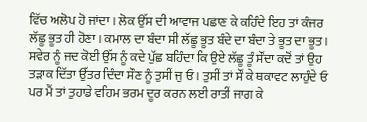ਵਿੱਚ ਅਲੋਪ ਹੋ ਜਾਂਦਾ । ਲੋਕ ਉੱਸ ਦੀ ਆਵਾਜ ਪਛਾਣ ਕੇ ਕਹਿੰਦੇ ਇਹ ਤਾਂ ਕੰਜਰ ਲੱਛੂ ਭੂਤ ਹੀ ਹੋਣਾ । ਕਮਾਲ ਦਾ ਬੰਦਾ ਸੀ ਲੱਛੂ ਭੂਤ ਬੰਦੇ ਦਾ ਬੰਦਾ ਤੇ ਭੂਤ ਦਾ ਭੂਤ । ਸਵੇਰ ਨੂੰ ਜਦ ਕੋਈ ਉੱਸ ਨੂੰ ਕਦੇ ਪੁੱਛ ਬਹਿੰਦਾ ਕਿ ਉਏ ਲੱਛੂ ਤੂੰ ਸੌਂਦਾ ਕਦੋਂ ਤਾਂ ਉਹ ਤੜਾਕ ਦਿੱਤਾ ਉੱਤਰ ਦਿੰਦਾ ਸੌਣ ਨੂੰ ਤੁਸੀਂ ਜੁ ਓ । ਤੁਸੀਂ ਤਾਂ ਸੌਂ ਕੇ ਥਕਾਵਟ ਲਾਹੁੰਦੇ ਓ ਪਰ ਮੈਂ ਤਾਂ ਤੁਹਾਡੇ ਵਹਿਮ ਭਰਮ ਦੂਰ ਕਰਨ ਲਈ ਰਾਤੀਂ ਜਾਗ ਕੇ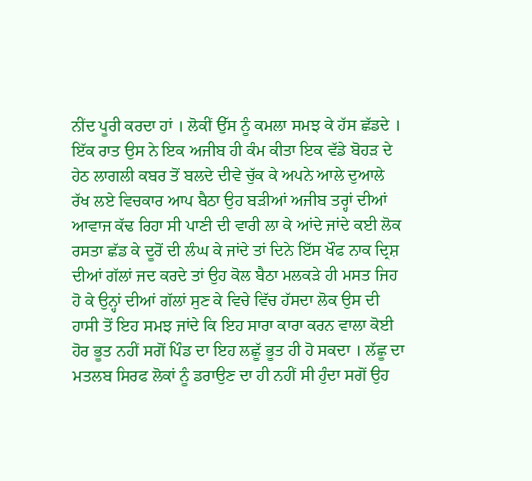ਨੀਂਦ ਪੂਰੀ ਕਰਦਾ ਹਾਂ । ਲੋਕੀਂ ਉੱਸ ਨੂੰ ਕਮਲਾ ਸਮਝ ਕੇ ਹੱਸ ਛੱਡਦੇ ।
ਇੱਕ ਰਾਤ ਉਸ ਨੇ ਇਕ ਅਜੀਬ ਹੀ ਕੰਮ ਕੀਤਾ ਇਕ ਵੱਡੇ ਬੋਹੜ ਦੇ ਹੇਠ ਲਾਗਲੀ ਕਬਰ ਤੋਂ ਬਲਦੇ ਦੀਵੇ ਚੁੱਕ ਕੇ ਅਪਨੇ ਆਲੇ ਦੁਆਲੇ ਰੱਖ ਲਏ ਵਿਚਕਾਰ ਆਪ ਬੈਠਾ ਉਹ ਬੜੀਆਂ ਅਜੀਬ ਤਰ੍ਹਾਂ ਦੀਆਂ ਆਵਾਜ ਕੱਢ ਰਿਹਾ ਸੀ ਪਾਣੀ ਦੀ ਵਾਰੀ ਲਾ ਕੇ ਆਂਦੇ ਜਾਂਦੇ ਕਈ ਲੋਕ ਰਸਤਾ ਛੱਡ ਕੇ ਦੂਰੋਂ ਦੀ ਲੰਘ ਕੇ ਜਾਂਦੇ ਤਾਂ ਦਿਨੇ ਇੱਸ ਖੌਫ ਨਾਕ ਦ੍ਰਿਸ਼ ਦੀਆਂ ਗੱਲਾਂ ਜਦ ਕਰਦੇ ਤਾਂ ਉਹ ਕੋਲ ਬੈਠਾ ਮਲਕੜੇ ਹੀ ਮਸਤ ਜਿਹ ਹੋ ਕੇ ਉਨ੍ਹਾਂ ਦੀਆਂ ਗੱਲਾਂ ਸੁਣ ਕੇ ਵਿਚੇ ਵਿੱਚ ਹੱਸਦਾ ਲੋਕ ਉਸ ਦੀ ਹਾਸੀ ਤੋਂ ਇਹ ਸਮਝ ਜਾਂਦੇ ਕਿ ਇਹ ਸਾਰਾ ਕਾਰਾ ਕਰਨ ਵਾਲਾ ਕੋਈ ਹੋਰ ਭੂਤ ਨਹੀਂ ਸਗੋਂ ਪਿੰਡ ਦਾ ਇਹ ਲਛੂੱ ਭੂਤ ਹੀ ਹੋ ਸਕਦਾ । ਲੱਛੂ ਦਾ ਮਤਲਬ ਸਿਰਫ ਲੋਕਾਂ ਨੂੰ ਡਰਾਉਣ ਦਾ ਹੀ ਨਹੀਂ ਸੀ ਹੁੰਦਾ ਸਗੋਂ ਉਹ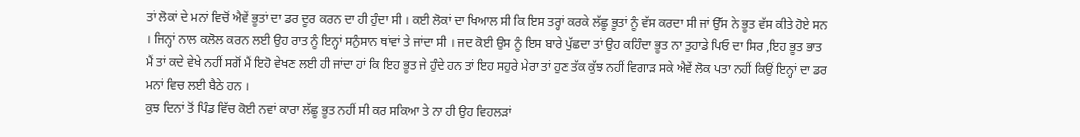ਤਾਂ ਲੋਕਾਂ ਦੇ ਮਨਾਂ ਵਿਚੋਂ ਐਵੇਂ ਭੂਤਾਂ ਦਾ ਡਰ ਦੂਰ ਕਰਨ ਦਾ ਹੀ ਹੁੰਦਾ ਸੀ । ਕਈ ਲੋਕਾਂ ਦਾ ਖਿਆਲ ਸੀ ਕਿ ਇਸ ਤਰ੍ਹਾਂ ਕਰਕੇ ਲੱਛੂ ਭੂਤਾਂ ਨੂੰ ਵੱਸ ਕਰਦਾ ਸੀ ਜਾਂ ਉੱਸ ਨੇ ਭੂਤ ਵੱਸ ਕੀਤੇ ਹੋਏ ਸਨ । ਜਿਨ੍ਹਾਂ ਨਾਲ ਕਲੋਲ ਕਰਨ ਲਈ ਉਹ ਰਾਤ ਨੂੰ ਇਨ੍ਹਾਂ ਸਨੁੰਸਾਨ ਥਾਂਵਾਂ ਤੇ ਜਾਂਦਾ ਸੀ । ਜਦ ਕੋਈ ਉਸ ਨੂੰ ਇਸ ਬਾਰੇ ਪੁੱਛਦਾ ਤਾਂ ਉਹ ਕਹਿੰਦਾ ਭੂਤ ਨਾ ਤੁਹਾਡੇ ਪਿਓ ਦਾ ਸਿਰ ,ਇਹ ਭੂਤ ਭਾਤ ਮੈਂ ਤਾਂ ਕਦੇ ਵੇਖੇ ਨਹੀਂ ਸਗੋਂ ਮੈਂ ਇਹੋ ਵੇਖਣ ਲਈ ਹੀ ਜਾਂਦਾ ਹਾਂ ਕਿ ਇਹ ਭੂਤ ਜੇ ਹੁੰਦੇ ਹਨ ਤਾਂ ਇਹ ਸਹੁਰੇ ਮੇਰਾ ਤਾਂ ਹੁਣ ਤੱਕ ਕੁੱਝ ਨਹੀਂ ਵਿਗਾੜ ਸਕੇ ਐਵੇਂ ਲੋਕ ਪਤਾ ਨਹੀਂ ਕਿਉਂ ਇਨ੍ਹਾਂ ਦਾ ਡਰ ਮਨਾਂ ਵਿਚ ਲਈ ਬੈਠੇ ਹਨ ।
ਕੁਝ ਦਿਨਾਂ ਤੋਂ ਪਿੰਡ ਵਿੱਚ ਕੋਈ ਨਵਾਂ ਕਾਰਾ ਲੱਛੂ ਭੂਤ ਨਹੀਂ ਸੀ ਕਰ ਸਕਿਆ ਤੇ ਨਾ ਹੀ ਉਹ ਵਿਹਲੜਾਂ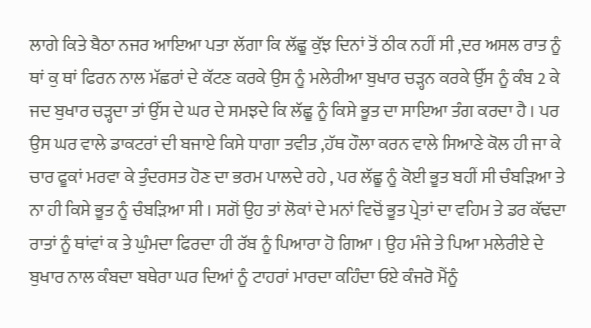ਲਾਗੇ ਕਿਤੇ ਬੈਠਾ ਨਜਰ ਆਇਆ ਪਤਾ ਲੱਗਾ ਕਿ ਲੱਛੂ ਕੁੱਝ ਦਿਨਾਂ ਤੋਂ ਠੀਕ ਨਹੀਂ ਸੀ ,ਦਰ ਅਸਲ ਰਾਤ ਨੂੰ ਥਾਂ ਕੁ ਥਾਂ ਫਿਰਨ ਨਾਲ ਮੱਛਰਾਂ ਦੇ ਕੱਟਣ ਕਰਕੇ ਉਸ ਨੂੰ ਮਲੇਰੀਆ ਬੁਖਾਰ ਚੜ੍ਹਨ ਕਰਕੇ ਉੱਸ ਨੂੰ ਕੰਬ 2 ਕੇ ਜਦ ਬੁਖਾਰ ਚੜ੍ਹਦਾ ਤਾਂ ਉੱਸ ਦੇ ਘਰ ਦੇ ਸਮਝਦੇ ਕਿ ਲੱਛੂ ਨੂੰ ਕਿਸੇ ਭੂਤ ਦਾ ਸਾਇਆ ਤੰਗ ਕਰਦਾ ਹੈ । ਪਰ ਉਸ ਘਰ ਵਾਲੇ ਡਾਕਟਰਾਂ ਦੀ ਬਜਾਏ ਕਿਸੇ ਧਾਗਾ ਤਵੀਤ ,ਹੱਥ ਹੌਲਾ ਕਰਨ ਵਾਲੇ ਸਿਆਣੇ ਕੋਲ ਹੀ ਜਾ ਕੇ ਚਾਰ ਫੂਕਾਂ ਮਰਵਾ ਕੇ ਤੁੰਦਰਸਤ ਹੋਣ ਦਾ ਭਰਮ ਪਾਲਦੇ ਰਹੇ , ਪਰ ਲੱਛੂ ਨੂੰ ਕੋਈ ਭੂਤ ਬਹੀਂ ਸੀ ਚੰਬੜਿਆ ਤੇ ਨਾ ਹੀ ਕਿਸੇ ਭੂਤ ਨੂੰ ਚੰਬੜਿਆ ਸੀ । ਸਗੋਂ ਉਹ ਤਾਂ ਲੋਕਾਂ ਦੇ ਮਨਾਂ ਵਿਚੋਂ ਭੂਤ ਪ੍ਰੇਤਾਂ ਦਾ ਵਹਿਮ ਤੇ ਡਰ ਕੱਢਦਾ ਰਾਤਾਂ ਨੂੰ ਥਾਂਵਾਂ ਕ ਤੇ ਘੁੰਮਦਾ ਫਿਰਦਾ ਹੀ ਰੱਬ ਨੂੰ ਪਿਆਰਾ ਹੋ ਗਿਆ । ਉਹ ਮੰਜੇ ਤੇ ਪਿਆ ਮਲੇਰੀਏ ਦੇ ਬੁਖਾਰ ਨਾਲ ਕੰਬਦਾ ਬਥੇਰਾ ਘਰ ਦਿਆਂ ਨੂੰ ਟਾਹਰਾਂ ਮਾਰਦਾ ਕਹਿੰਦਾ ਓਏ ਕੰਜਰੋ ਮੈਂਨੂੰ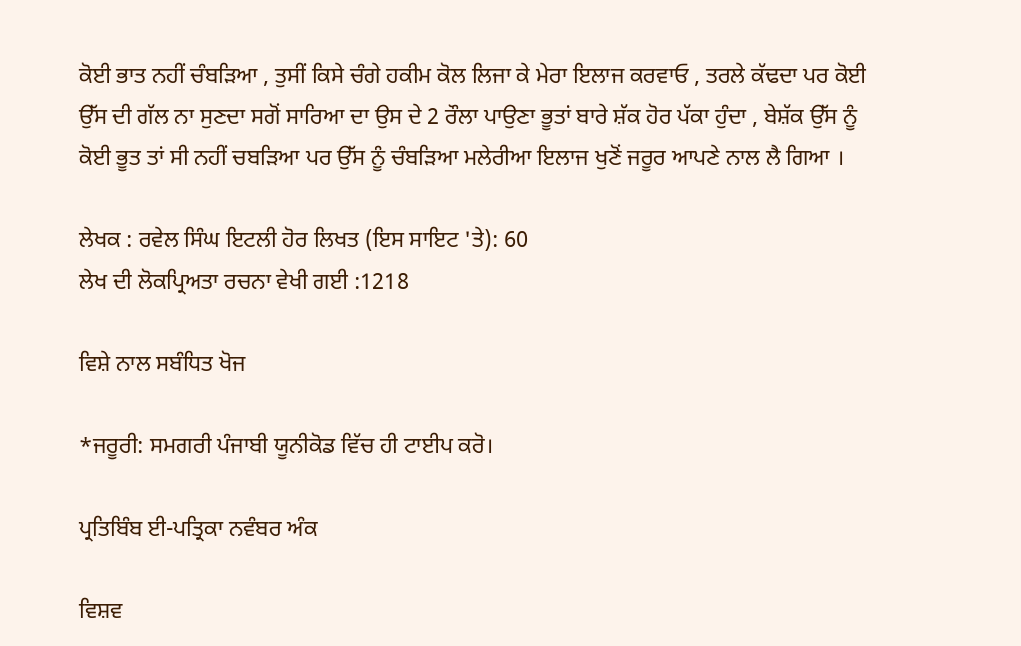ਕੋਈ ਭਾਤ ਨਹੀਂ ਚੰਬੜਿਆ , ਤੁਸੀਂ ਕਿਸੇ ਚੰਗੇ ਹਕੀਮ ਕੋਲ ਲਿਜਾ ਕੇ ਮੇਰਾ ਇਲਾਜ ਕਰਵਾਓ , ਤਰਲੇ ਕੱਢਦਾ ਪਰ ਕੋਈ ਉੱਸ ਦੀ ਗੱਲ ਨਾ ਸੁਣਦਾ ਸਗੋਂ ਸਾਰਿਆ ਦਾ ਉਸ ਦੇ 2 ਰੌਲਾ ਪਾਉਣਾ ਭੂਤਾਂ ਬਾਰੇ ਸ਼ੱਕ ਹੋਰ ਪੱਕਾ ਹੁੰਦਾ , ਬੇਸ਼ੱਕ ਉੱਸ ਨੂੰ ਕੋਈ ਭੂਤ ਤਾਂ ਸੀ ਨਹੀਂ ਚਬੜਿਆ ਪਰ ਉੱਸ ਨੂੰ ਚੰਬੜਿਆ ਮਲੇਰੀਆ ਇਲਾਜ ਖੁਣੋਂ ਜਰੂਰ ਆਪਣੇ ਨਾਲ ਲੈ ਗਿਆ ।

ਲੇਖਕ : ਰਵੇਲ ਸਿੰਘ ਇਟਲੀ ਹੋਰ ਲਿਖਤ (ਇਸ ਸਾਇਟ 'ਤੇ): 60
ਲੇਖ ਦੀ ਲੋਕਪ੍ਰਿਅਤਾ ਰਚਨਾ ਵੇਖੀ ਗਈ :1218

ਵਿਸ਼ੇ ਨਾਲ ਸਬੰਧਿਤ ਖੋਜ

*ਜਰੂਰੀ: ਸਮਗਰੀ ਪੰਜਾਬੀ ਯੂਨੀਕੋਡ ਵਿੱਚ ਹੀ ਟਾਈਪ ਕਰੋ।

ਪ੍ਰਤਿਬਿੰਬ ਈ-ਪਤ੍ਰਿਕਾ ਨਵੰਬਰ ਅੰਕ

ਵਿਸ਼ਵ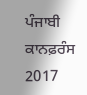ਪੰਜਾਬੀ ਕਾਨਫ਼ਰੰਸ 2017